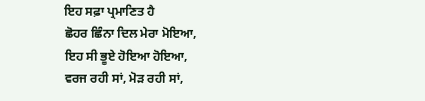ਇਹ ਸਫ਼ਾ ਪ੍ਰਮਾਣਿਤ ਹੈ
ਛੋਹਰ ਛਿੰਨਾ ਦਿਲ ਮੇਰਾ ਮੋਇਆ,
ਇਹ ਸੀ ਭੂਏ ਹੋਇਆ ਹੋਇਆ,
ਵਰਜ ਰਹੀ ਸਾਂ, ਮੋੜ ਰਹੀ ਸਾਂ,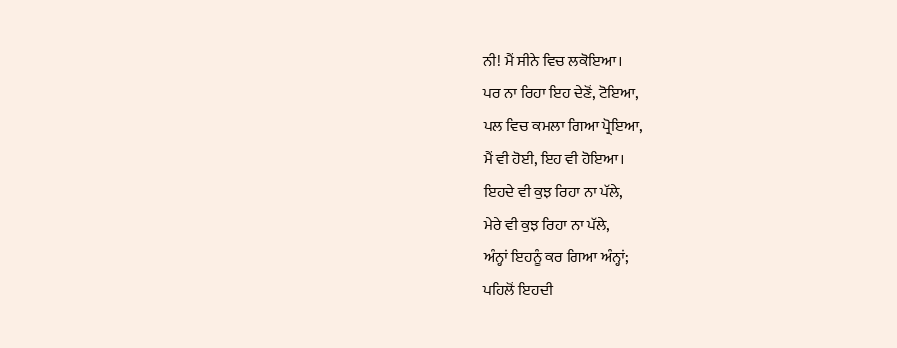ਨੀ! ਮੈਂ ਸੀਨੇ ਵਿਚ ਲਕੋਇਆ।
ਪਰ ਨਾ ਰਿਹਾ ਇਹ ਦੇਣੋਂ, ਟੋਇਆ,
ਪਲ ਵਿਚ ਕਮਲਾ ਗਿਆ ਪ੍ਰੋਇਆ,
ਮੈਂ ਵੀ ਹੋਈ, ਇਹ ਵੀ ਹੋਇਆ।
ਇਹਦੇ ਵੀ ਕੁਝ ਰਿਹਾ ਨਾ ਪੱਲੇ,
ਮੇਰੇ ਵੀ ਕੁਝ ਰਿਹਾ ਨਾ ਪੱਲੇ,
ਅੰਨ੍ਹਾਂ ਇਹਨੂੰ ਕਰ ਗਿਆ ਅੰਨ੍ਹਾਂ;
ਪਹਿਲੋਂ ਇਹਦੀ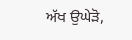ਅੱਖ ਉਘੇੜੋ,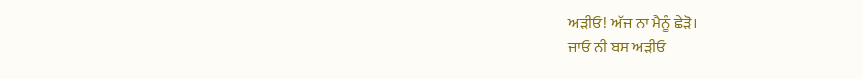ਅੜੀਓ! ਅੱਜ ਨਾ ਮੈਨੂੰ ਛੇੜੋ।
ਜਾਓ ਨੀ ਬਸ ਅੜੀਓ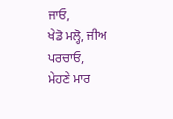ਜਾਓ,
ਖੇਡੋ ਮਲ੍ਹੋ, ਜੀਅ ਪਰਚਾਓ,
ਮੇਹਣੇ ਮਾਰ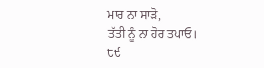ਮਾਰ ਨਾ ਸਾੜੋ,
ਤੱਤੀ ਨੂੰ ਨਾ ਹੋਰ ਤਪਾਓ।
੮੯